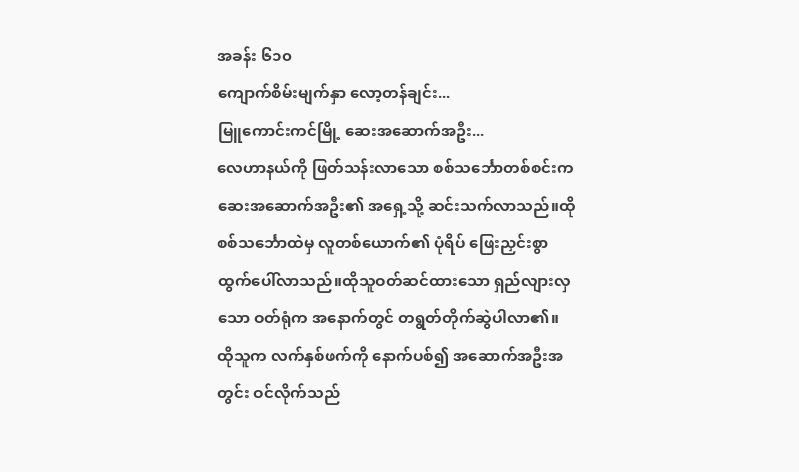အခန်း ၆၁၀
ကျောက်စိမ်းမျက်နှာ လော့တန်ချင်း...
မြူကောင်းကင်မြို့ ဆေးအဆောက်အဦး...
လေဟာနယ်ကို ဖြတ်သန်းလာသော စစ်သင်္ဘောတစ်စင်းက ဆေးအဆောက်အဦး၏ အရှေ့သို့ ဆင်းသက်လာသည်။ထိုစစ်သင်္ဘောထဲမှ လူတစ်ယောက်၏ ပုံရိပ် ဖြေးညှင်းစွာ ထွက်ပေါ်လာသည်။ထိုသူဝတ်ဆင်ထားသော ရှည်လျားလှသော ဝတ်ရုံက အနောက်တွင် တရွတ်တိုက်ဆွဲပါလာ၏။
ထိုသူက လက်နှစ်ဖက်ကို နောက်ပစ်၍ အဆောက်အဦးအတွင်း ဝင်လိုက်သည်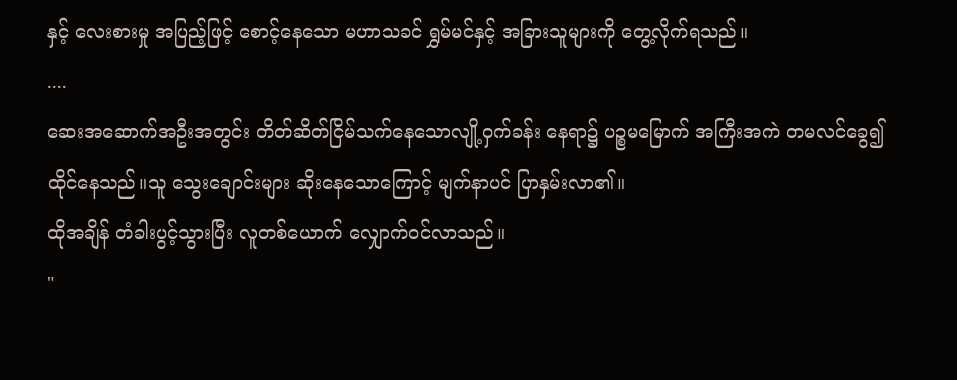နှင့် လေးစားမှု အပြည့်ဖြင့် စောင့်နေသော မဟာသခင် ရွှမ်မင်နှင့် အခြားသူများကို တွေ့လိုက်ရသည်။
....
ဆေးအဆောက်အဦးအတွင်း တိတ်ဆိတ်ငြိမ်သက်နေသောလျို့ဝှက်ခန်း နေရာ၌ ပဉ္စမမြောက် အကြီးအကဲ တမလင်ခွေ၍ ထိုင်နေသည်။သူ သွေးချောင်းများ ဆိုးနေသောကြောင့် မျက်နာပင် ပြာနှမ်းလာ၏။
ထိုအချိန် တံခါးပွင့်သွားပြီး လူတစ်ယောက် လျှောက်ဝင်လာသည်။
"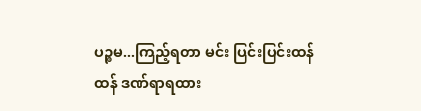ပဉ္စမ...ကြည့်ရတာ မင်း ပြင်းပြင်းထန်ထန် ဒဏ်ရာရထား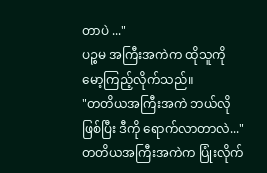တာပဲ ..."
ပဉ္စမ အကြီးအကဲက ထိုသူကို မော့ကြည့်လိုက်သည်။
"တတိယအကြီးအကဲ ဘယ်လိုဖြစ်ပြီး ဒီကို ရောက်လာတာလဲ..."
တတိယအကြီးအကဲက ပြုံးလိုက်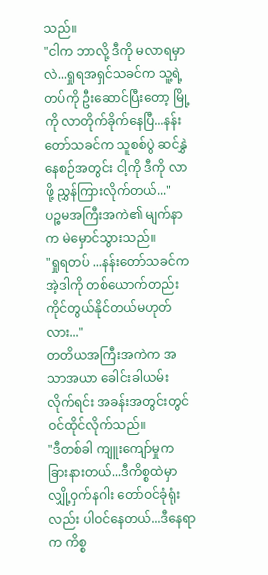သည်။
"ငါက ဘာလို့ ဒီကို မလာရမှာလဲ...ရှုရအရှင်သခင်က သူ့ရဲ့ တပ်ကို ဦးဆောင်ပြီးတော့ မြို့ကို လာတိုက်ခိုက်နေပြီ...နန်းတော်သခင်က သူစစ်ပွဲ ဆင်နွှဲနေစဉ်အတွင်း ငါ့ကို ဒီကို လာဖို့ ညွှန်ကြားလိုက်တယ်..."
ပဉ္စမအကြီးအကဲ၏ မျက်နာက မဲမှောင်သွားသည်။
"ရှုရတပ် ...နန်းတော်သခင်က အဲ့ဒါကို တစ်ယောက်တည်း ကိုင်တွယ်နိုင်တယ်မဟုတ်လား..."
တတိယအကြီးအကဲက အသာအယာ ခေါင်းခါယမ်းလိုက်ရင်း အခန်းအတွင်းတွင် ဝင်ထိုင်လိုက်သည်။
"ဒီတစ်ခါ ကျူးကျော်မှုက ခြားနားတယ်...ဒီကိစ္စထဲမှာ လျှို့ဝှက်နဂါး တော်ဝင်ခုံရုံးလည်း ပါဝင်နေတယ်...ဒီနေရာက ကိစ္စ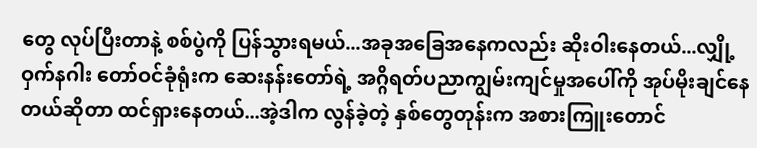တွေ လုပ်ပြီးတာနဲ့ စစ်ပွဲကို ပြန်သွားရမယ်...အခုအခြေအနေကလည်း ဆိုးဝါးနေတယ်...လျှို့ဝှက်နဂါး တော်ဝင်ခုံရုံးက ဆေးနန်းတော်ရဲ့ အဂ္ဂိရတ်ပညာကျွမ်းကျင်မှုအပေါ်ကို အုပ်မိုးချင်နေတယ်ဆိုတာ ထင်ရှားနေတယ်...အဲ့ဒါက လွန်ခဲ့တဲ့ နှစ်တွေတုန်းက အစားကြူးတောင်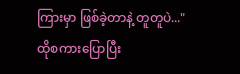ကြားမှာ ဖြစ်ခဲ့တာနဲ့ တူတူပဲ..."
ထိုစကားပြောပြီး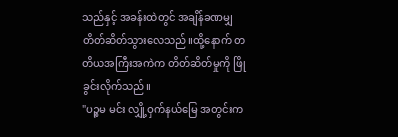သည်နှင့် အခန်းထဲတွင် အချိန်ခဏမျှ တိတ်ဆိတ်သွားလေသည်။ထို့နောက် တတိယအကြီးအကဲက တိတ်ဆိတ်မှုကို ဖြိုခွင်းလိုက်သည်။
"ပဉ္စမ မင်း လျှို့ဝှက်နယ်မြေ အတွင်းက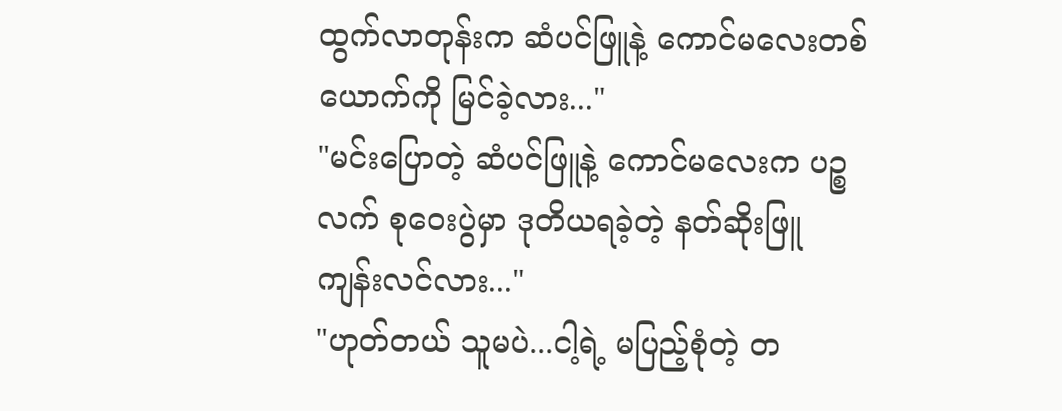ထွက်လာတုန်းက ဆံပင်ဖြူနဲ့ ကောင်မလေးတစ်ယောက်ကို မြင်ခဲ့လား..."
"မင်းပြောတဲ့ ဆံပင်ဖြူနဲ့ ကောင်မလေးက ပဉ္စလက် စုဝေးပွဲမှာ ဒုတိယရခဲ့တဲ့ နတ်ဆိုးဖြူ ကျန်းလင်လား..."
"ဟုတ်တယ် သူမပဲ...ငါ့ရဲ့ မပြည့်စုံတဲ့ တ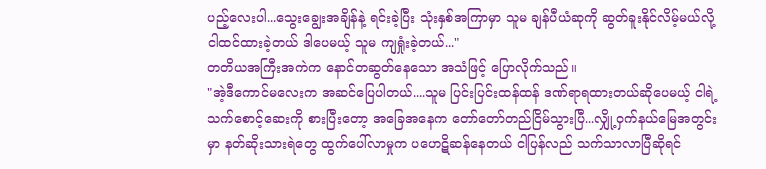ပည့်လေးပါ...သွေးချွေးအချိန်နဲ့ ရင်းခဲ့ပြီး သုံးနှစ်အကြာမှာ သူမ ချန်ပီယံဆုကို ဆွတ်ခူးနိုင်လိမ့်မယ်လို့ ငါထင်ထားခဲ့တယ် ဒါပေမယ့် သူမ ကျရှုံးခဲ့တယ်..."
တတိယအကြီးအကဲက နောင်တဆွတ်နေသော အသံဖြင့် ပြောလိုက်သည်။
"အဲ့ဒီကောင်မလေးက အဆင်ပြေပါတယ်....သူမ ပြင်းပြင်းထန်ထန် ဒဏ်ရာရထားတယ်ဆိုပေမယ့် ငါရဲ့ သက်စောင့်ဆေးကို စားပြီးတော့ အခြေအနေက တော်တော်တည်ငြိမ်သွားပြီ...လျှို့ဝှက်နယ်မြေအတွင်းမှာ နတ်ဆိုးသားရဲတွေ ထွက်ပေါ်လာမှုက ပဟေဋိဆန်နေတယ် ငါပြန်လည် သက်သာလာပြီဆိုရင်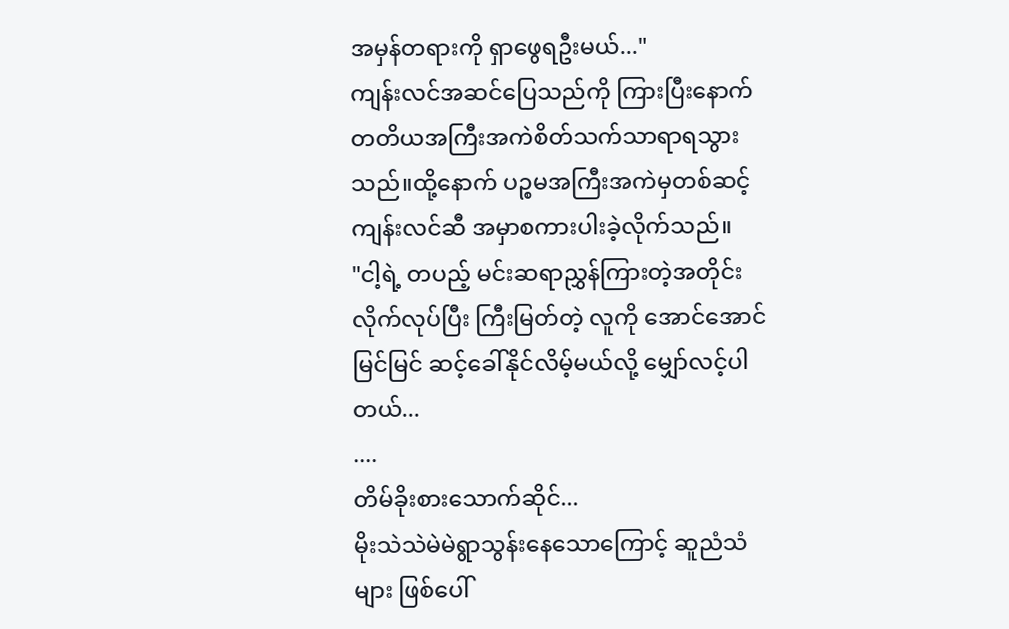အမှန်တရားကို ရှာဖွေရဦးမယ်..."
ကျန်းလင်အဆင်ပြေသည်ကို ကြားပြီးနောက် တတိယအကြီးအကဲစိတ်သက်သာရာရသွားသည်။ထို့နောက် ပဉ္စမအကြီးအကဲမှတစ်ဆင့် ကျန်းလင်ဆီ အမှာစကားပါးခဲ့လိုက်သည်။
"ငါ့ရဲ့ တပည့် မင်းဆရာညွှန်ကြားတဲ့အတိုင်း လိုက်လုပ်ပြီး ကြီးမြတ်တဲ့ လူကို အောင်အောင်မြင်မြင် ဆင့်ခေါ်နိုင်လိမ့်မယ်လို့ မျှော်လင့်ပါတယ်...
....
တိမ်ခိုးစားသောက်ဆိုင်...
မိုးသဲသဲမဲမဲရွာသွန်းနေသောကြောင့် ဆူညံသံများ ဖြစ်ပေါ်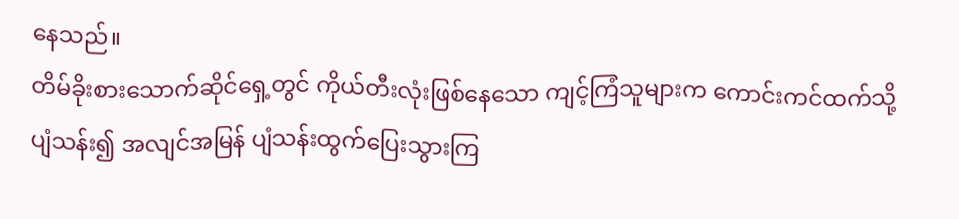နေသည်။
တိမ်ခိုးစားသောက်ဆိုင်ရှေ့တွင် ကိုယ်တီးလုံးဖြစ်နေသော ကျင့်ကြံသူများက ကောင်းကင်ထက်သို့ ပျံသန်း၍ အလျင်အမြန် ပျံသန်းထွက်ပြေးသွားကြ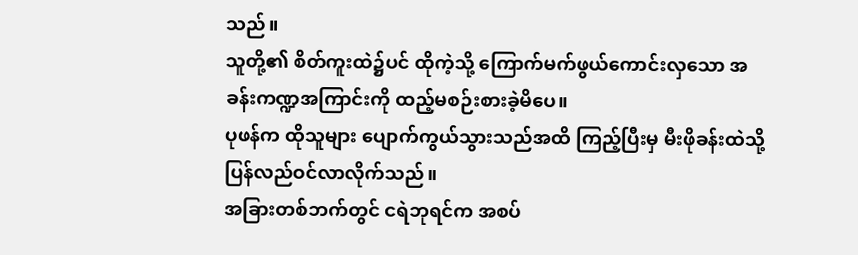သည်။
သူတို့၏ စိတ်ကူးထဲ၌ပင် ထိုကဲ့သို့ ကြောက်မက်ဖွယ်ကောင်းလှသော အခန်းကဏ္ဍအကြာင်းကို ထည့်မစဉ်းစားခဲ့မိပေ။
ပုဖန်က ထိုသူများ ပျောက်ကွယ်သွားသည်အထိ ကြည့်ပြီးမှ မီးဖိုခန်းထဲသို့ ပြန်လည်ဝင်လာလိုက်သည်။
အခြားတစ်ဘက်တွင် ငရဲဘုရင်က အစပ်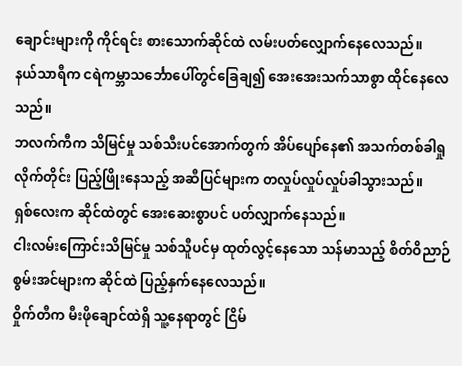ချောင်းများကို ကိုင်ရင်း စားသောက်ဆိုင်ထဲ လမ်းပတ်လျှောက်နေလေသည်။
နယ်သာရီက ငရဲကမ္ဘာသင်္ဘောပေါ်တွင်ခြေချ၍ အေးအေးသက်သာစွာ ထိုင်နေလေသည်။
ဘလက်ကီက သိမြင်မှု သစ်သီးပင်အောက်တွက် အိပ်ပျော်နေ၏ အသက်တစ်ခါရှုလိုက်တိုင်း ပြည့်ဖြိုးနေသည့် အဆီပြင်များက တလှုပ်လှုပ်လှုပ်ခါသွားသည်။
ရှစ်လေးက ဆိုင်ထဲတွင် အေးဆေးစွာပင် ပတ်လျှာက်နေသည်။
ငါးလမ်းကြောင်းသိမြင်မှု သစ်သီူပင်မှ ထုတ်လွင့်နေသော သန်မာသည့် စိတ်ဝိညာဉ် စွမ်းအင်များက ဆိုင်ထဲ ပြည့်နှက်နေလေသည်။
ဝှိုက်တီက မီးဖိုချောင်ထဲရှိ သူ့နေရာတွင် ငြိမ်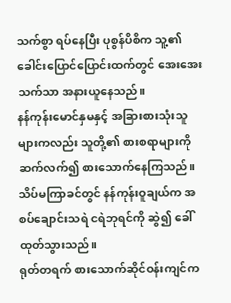သက်စွာ ရပ်နေပြီး ပုစွန်ပိစိက သူ့၏ ခေါင်းပြောင်ပြောင်းထက်တွင် အေးအေးသက်သာ အနားယူနေသည်။
နန်ကုန်းမောင်နှမနှင့် အခြားစားသုံးသူများကလည်း သူတို့၏ စားစရာများကို ဆက်လက်၍ စားသောက်နေကြသည်။သိပ်မကြာခင်တွင် နန်ကုန်းဝူချယ်က အစပ်ချောင်းသရဲ ငရဲဘုရင်ကို ဆွဲ၍ ခေါ်ထုတ်သွားသည်။
ရုတ်တရက် စားသောက်ဆိုင်ဝန်းကျင်က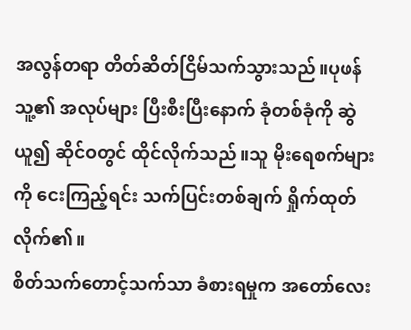အလွန်တရာ တိတ်ဆိတ်ငြိမ်သက်သွားသည်။ပုဖန် သူ့၏ အလုပ်များ ပြီးစီးပြီးနောက် ခုံတစ်ခုံကို ဆွဲယူ၍ ဆိုင်ဝတွင် ထိုင်လိုက်သည်။သူ မိုးရေစက်များကို ငေးကြည့်ရင်း သက်ပြင်းတစ်ချက် ရှိုက်ထုတ်လိုက်၏။
စိတ်သက်တောင့်သက်သာ ခံစားရမှုက အတော်လေး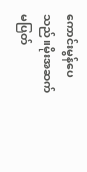ကောင်းမွန်ပေသည်။မိုးအဆက်မပြတ်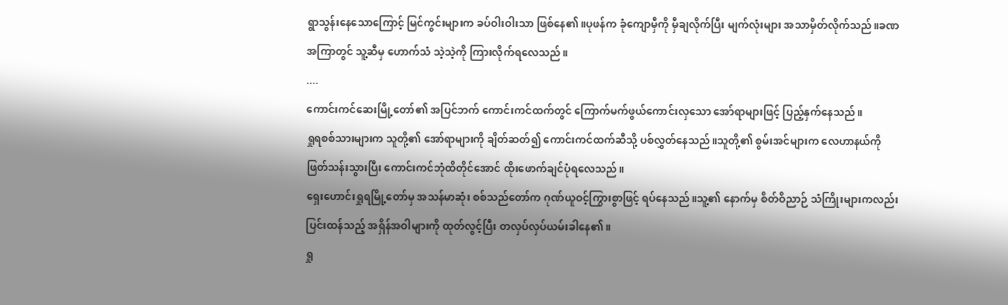ရွာသွန်းနေသောကြောင့် မြင်ကွင်းများက ခပ်ဝါးဝါးသာ ဖြစ်နေ၏။ပုဖန်က ခုံကျောမှီကို မှီချလိုက်ပြီး မျက်လုံးများ အသာမှိတ်လိုက်သည်။ခဏအကြာတွင် သူ့ဆီမှ ဟောက်သံ သဲ့သဲ့ကို ကြားလိုက်ရလေသည်။
....
ကောင်းကင်ဆေးမြို့တော်၏ အပြင်ဘက် ကောင်းကင်ထက်တွင် ကြောက်မက်ဖွယ်ကောင်းလှသော အော်ရာများဖြင့် ပြည့်နှက်နေသည်။
ရှုရစစ်သားများက သူတို့၏ အော်ရာများကို ချိတ်ဆတ်၍ ကောင်းကင်ထက်ဆီသို့ ပစ်လွှတ်နေသည်။သူတို့၏ စွမ်းအင်များက လေဟာနယ်ကိုဖြတ်သန်းသွားပြီး ကောင်းကင်ဘုံထိတိုင်အောင် ထိုးဖောက်ချင်ပုံရလေသည်။
ရှေးဟောင်းရှုရမြို့တော်မှ အသန်မာဆုံး စစ်သည်တော်က ဂုဏ်ယူဝင့်ကြွားစွာဖြင့် ရပ်နေသည်။သူ့၏ နောက်မှ စိတ်ဝိညာဉ် သံကြိုးများကလည်း ပြင်းထန်သည့် အရှိန်အဝါများကို ထုတ်လွင့်ပြီး တလှပ်လှပ်ယမ်းခါနေ၏။
ရှု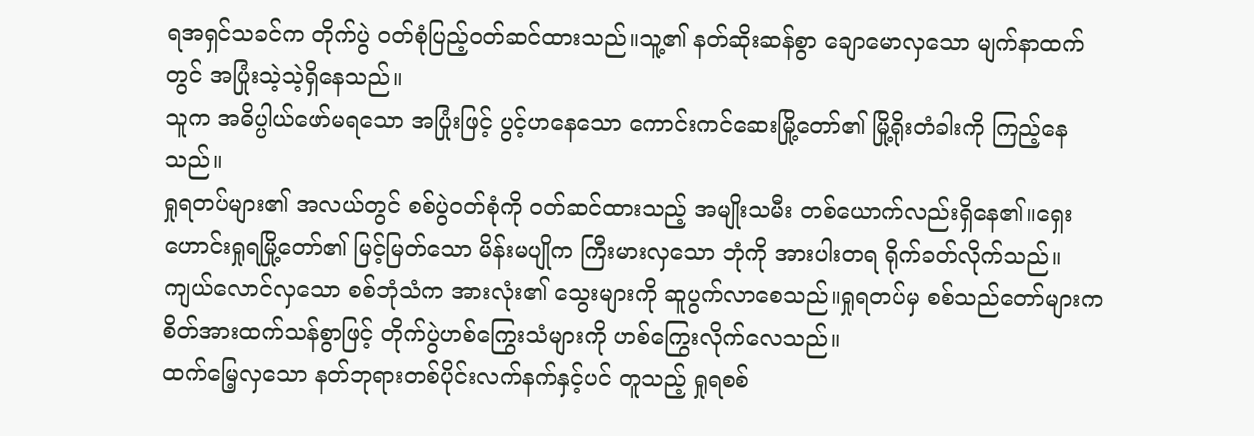ရအရှင်သခင်က တိုက်ပွဲ ဝတ်စုံပြည့်ဝတ်ဆင်ထားသည်။သူ့၏ နတ်ဆိုးဆန်စွာ ချောမောလှသော မျက်နာထက်တွင် အပြုံးသဲ့သဲ့ရှိနေသည်။
သူက အဓိပ္ပါယ်ဖော်မရသော အပြုံးဖြင့် ပွင့်ဟနေသော ကောင်းကင်ဆေးမြို့တော်၏ မြို့ရိုးတံခါးကို ကြည့်နေသည်။
ရှုရတပ်များ၏ အလယ်တွင် စစ်ပွဲဝတ်စုံကို ဝတ်ဆင်ထားသည့် အမျိုးသမီး တစ်ယောက်လည်းရှိနေ၏။ရှေးဟောင်းရှုရမြို့တော်၏ မြင့်မြတ်သော မိန်းမပျိုက ကြီးမားလှသော ဘုံကို အားပါးတရ ရိုက်ခတ်လိုက်သည်။
ကျယ်လောင်လှသော စစ်ဘုံသံက အားလုံး၏ သွေးများကို ဆူပွက်လာစေသည်။ရှုရတပ်မှ စစ်သည်တော်များက စိတ်အားထက်သန်စွာဖြင့် တိုက်ပွဲဟစ်ကြွေးသံများကို ဟစ်ကြွေးလိုက်လေသည်။
ထက်မြေ့လှသော နတ်ဘုရားတစ်ပိုင်းလက်နက်နှင့်ပင် တူသည့် ရှုရစစ်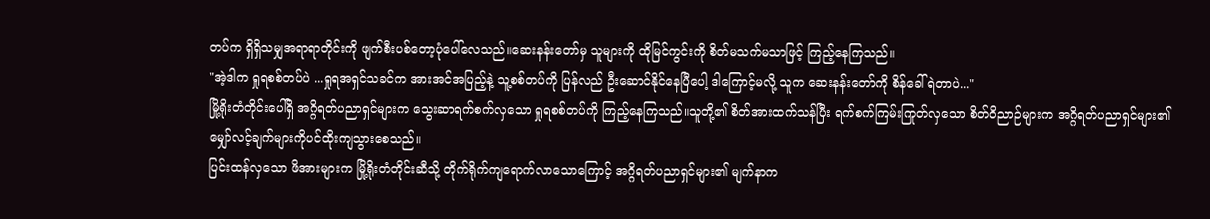တပ်က ရှိရှိသမျှအရာရာတိုင်းကို ဖျက်စီးပစ်တော့ပုံပေါ်လေသည်။ဆေးနန်းတော်မှ သူများကို ထိုမြင်ကွင်းကို စိတ်မသက်မသာဖြင့် ကြည့်နေကြသည်။
"အဲ့ဒါက ရှုရစစ်တပ်ပဲ ...ရှုရအရှင်သခင်က အားအင်အပြည့်နဲ့ သူ့စစ်တပ်ကို ပြန်လည် ဦးဆောင်နိုင်နေပြီပေါ့ ဒါကြောင့်မလို့ သူက ဆေးနန်းတော်ကို စိန်ခေါ်ရဲတာပဲ..."
မြို့ရိုးတံတိုင်းပေါ်ရှိ အဂ္ဂိရတ်ပညာရှင်များက သွေးဆာရက်စက်လှသော ရှုရစစ်တပ်ကို ကြည့်နေကြသည်။သူတို့၏ စိတ်အားထက်သန်ပြီး ရက်စက်ကြမ်းကြုတ်လှသော စိတ်ဝိညာဉ်များက အဂ္ဂိရတ်ပညာရှင်များ၏ မျှော်လင့်ချက်များကိုပင်ထိုးကျသွားစေသည်။
ပြင်းထန်လှသော ဖိအားများက မြို့ရိုးတံတိုင်းဆီသို့ တိုက်ရိုက်ကျရောက်လာသောကြောင့် အဂ္ဂိရတ်ပညာရှင်များ၏ မျက်နာက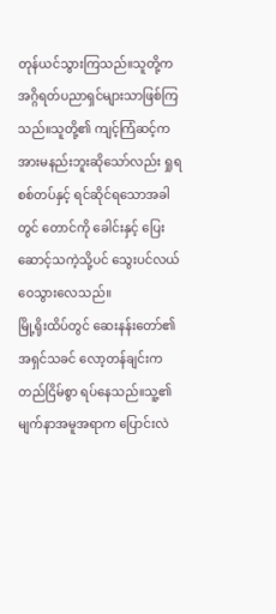တုန်ယင်သွားကြသည်။သူတို့က အဂ္ဂိရတ်ပညာရှင်များသာဖြစ်ကြသည်။သူတို့၏ ကျင့်ကြံဆင့်က အားမနည်းဘူးဆိုသော်လည်း ရှုရစစ်တပ်နှင့် ရင်ဆိုင်ရသောအခါတွင် တောင်ကို ခေါင်းနှင့် ပြေးဆောင့်သကဲ့သို့ပင် သွေးပင်လယ်ဝေသွားလေသည်။
မြို့ရိုးထိပ်တွင် ဆေးနန်းတော်၏ အရှင်သခင် လော့တန်ချင်းက တည်ငြိမ်စွာ ရပ်နေသည်။သူ့၏ မျက်နာအမူအရာက ပြောင်းလဲ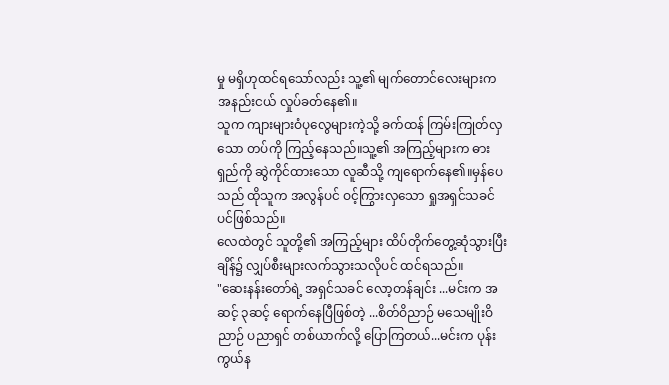မှု မရှိဟုထင်ရသော်လည်း သူ့၏ မျက်တောင်လေးများက အနည်းငယ် လှုပ်ခတ်နေ၏။
သူက ကျားများဝံပုလွေများကဲ့သို့ ခက်ထန် ကြမ်းကြုတ်လှသော တပ်ကို ကြည့်နေသည်။သူ့၏ အကြည့်များက ဓားရှည်ကို ဆွဲကိုင်ထားသော လူဆီသို့ ကျရောက်နေ၏။မှန်ပေသည် ထိုသူက အလွန်ပင် ဝင့်ကြွားလှသော ရှုအရှင်သခင်ပင်ဖြစ်သည်။
လေထဲတွင် သူတို့၏ အကြည့်များ ထိပ်တိုက်တွေ့ဆုံသွားပြီးချိန်၌ လျှပ်စီးများလက်သွားသလိုပင် ထင်ရသည်။
"ဆေးနန်းတော်ရဲ့ အရှင်သခင် လော့တန်ချင်း ...မင်းက အဆင့် ၃ဆင့် ရောက်နေပြီဖြစ်တဲ့ ...စိတ်ဝိညာဉ် မသေမျိုးဝိညာဉ် ပညာရှင် တစ်ယာက်လို့ ပြောကြတယ်...မင်းက ပုန်းကွယ်န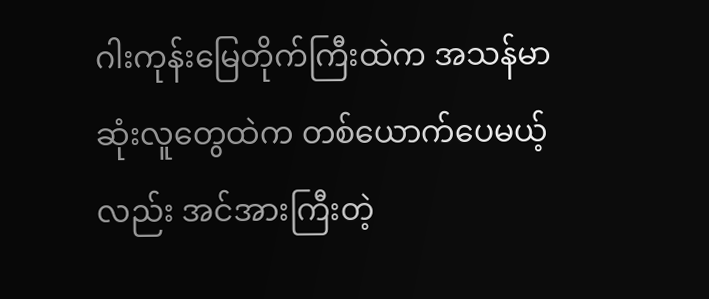ဂါးကုန်းမြေတိုက်ကြီးထဲက အသန်မာဆုံးလူတွေထဲက တစ်ယောက်ပေမယ့်လည်း အင်အားကြီးတဲ့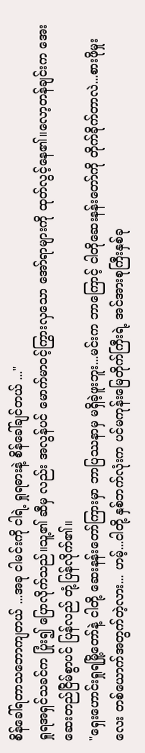စိန်ခေါ်ရတာသဘောကျတယ် ...အခု ငါမင်းကို ငါရဲ့ ရှုရဓားနဲ့ စိန်ခေါ်ချင်တယ် ..."
ရှုရအရှင်သခင်က ပြုံး၍ ပြောလိုက်သည်။သူ့၏ ဆီမှ လည်း အလွန်ပင် မောက်မာဝင့်ကြွားလှသော အော်ရာများကို ထုတ်လွင့်နေ၏။လော့တန်ချင်းက အေးဆေးတည်ငြိမ်စွာပင် ပြန်လည် တုံ့ပြန်လိုက်၏။
"ရှေးဟောင်းရှုရမြို့တော်နဲ့ ငါတို့ ဆေးနန်းတော်ကြားမှာ ဘာပြဿနာမှ မရှိခဲ့ဖူးဘူး...မင်းက ဘာကြောင့် ငါတိုဆေးနန်းတော်ကို တိုက်ခိုက်တာလဲ...စားဖိုမှုးလေး တစ်ယောက်အတွက်တဲ့လား... ဟမ့်...ငါတို့ နှစ်ဘက်လုံးက ပင်မကုန်းမြေတိုက်ကြီးရဲ့ အင်အားစုကြီးနှစ်ခု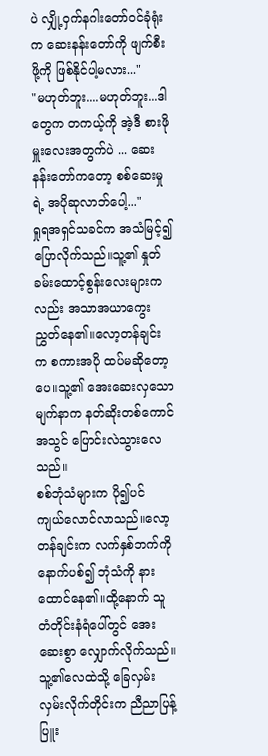ပဲ လျှို့ဝှက်နဂါးတော်ဝင်ခုံရုံးက ဆေးနန်းတော်ကို ဖျက်စီးဖို့ကို ဖြစ်နိုင်ပါ့မလား..."
"မဟုတ်ဘူး....မဟုတ်ဘူး...ဒါတွေက တကယ့်ကို အဲ့ဒီ စားဖိုမှူးလေးအတွက်ပဲ ... ဆေးနန်းတော်ကတော့ စစ်ဆေးမှုရဲ့ အပိုဆုလာဘ်ပေါ့..."
ရှုရအရှင်သခင်က အသံမြင့်၍ ပြောလိုက်သည်။သူ့၏ နှုတ်ခမ်းထောင့်စွန်းလေးများကလည်း အသာအယာကွေးညွှတ်နေ၏။လော့တန်ချင်းက စကားအပို ထပ်မဆိုတော့ပေ။သူ့၏ အေးဆေးလှသော မျက်နာက နတ်ဆိုးတစ်ကောင်အသွင် ပြောင်းလဲသွားလေသည်။
စစ်ဘုံသံများက ပို၍ပင် ကျယ်လောင်လာသည်။လော့တန်ချင်းက လက်နှစ်ဘက်ကို နောက်ပစ်၍ ဘုံသံကို နားထောင်နေ၏။ထို့နောက် သူ တံတိုင်းနံရံပေါ်တွင် အေးဆေးစွာ လျှောက်လိုက်သည်။သူ့၏လေထဲသို့ ခြေလှမ်းလှမ်းလိုက်တိုင်းက ညီညာပြန့်ပြူး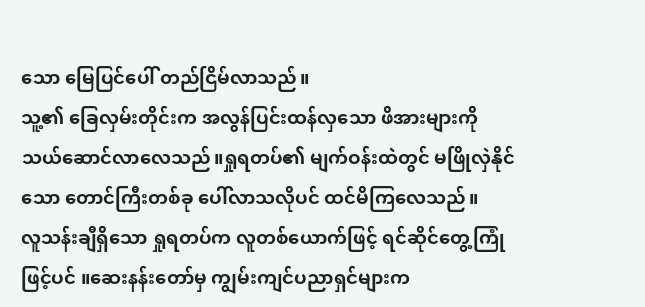သော မြေပြင်ပေါ် တည်ငြိမ်လာသည်။
သူ့၏ ခြေလှမ်းတိုင်းက အလွန်ပြင်းထန်လှသော ဖိအားများကို သယ်ဆောင်လာလေသည်။ရှုရတပ်၏ မျက်ဝန်းထဲတွင် မဖြိုလှဲနိုင်သော တောင်ကြီးတစ်ခု ပေါ်လာသလိုပင် ထင်မိကြလေသည်။
လူသန်းချီရှိသော ရှုရတပ်က လူတစ်ယောက်ဖြင့် ရင်ဆိုင်တွေ့ကြုံဖြင့်ပင် ။ဆေးနန်းတော်မှ ကျွမ်းကျင်ပညာရှင်များက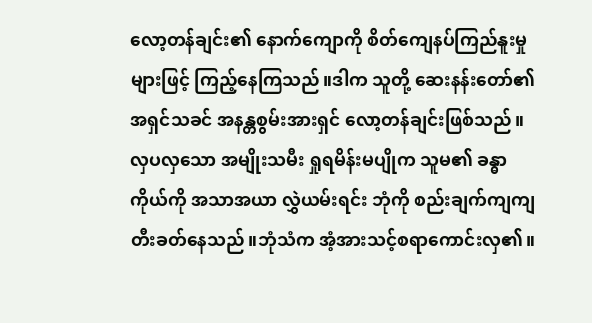လော့တန်ချင်း၏ နောက်ကျောကို စိတ်ကျေနပ်ကြည်နူးမှုများဖြင့် ကြည့်နေကြသည်။ဒါက သူတို့ ဆေးနန်းတော်၏ အရှင်သခင် အနန္တစွမ်းအားရှင် လော့တန်ချင်းဖြစ်သည်။
လှပလှသော အမျိုးသမီး ရှုရမိန်းမပျိုက သူမ၏ ခန္ဓာကိုယ်ကို အသာအယာ လွှဲယမ်းရင်း ဘုံကို စည်းချက်ကျကျတီးခတ်နေသည်။ဘုံသံက အံ့အားသင့်စရာကောင်းလှ၏။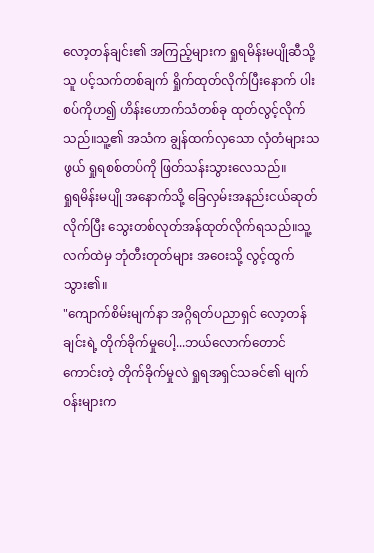လော့တန်ချင်း၏ အကြည့်များက ရှုရမိန်းမပျိုဆီသို့ သူ ပင့်သက်တစ်ချက် ရှိုက်ထုတ်လိုက်ပြီးနောက် ပါးစပ်ကိုဟ၍ ဟိန်းဟောက်သံတစ်ခု ထုတ်လွင့်လိုက်သည်။သူ့၏ အသံက ချွန်ထက်လှသော လှံတံများသဖွယ် ရှုရစစ်တပ်ကို ဖြတ်သန်းသွားလေသည်။
ရှုရမိန်းမပျို အနောက်သို့ ခြေလှမ်းအနည်းငယ်ဆုတ်လိုက်ပြီး သွေးတစ်လုတ်အန်ထုတ်လိုက်ရသည်။သူ့လက်ထဲမှ ဘုံတီးတုတ်များ အဝေးသို့ လွင့်ထွက်သွား၏။
"ကျောက်စိမ်းမျက်နာ အဂ္ဂိရတ်ပညာရှင် လော့တန်ချင်းရဲ့ တိုက်ခိုက်မှုပေါ့...ဘယ်လောက်တောင် ကောင်းတဲ့ တိုက်ခိုက်မှုလဲ ရှုရအရှင်သခင်၏ မျက်ဝန်းများက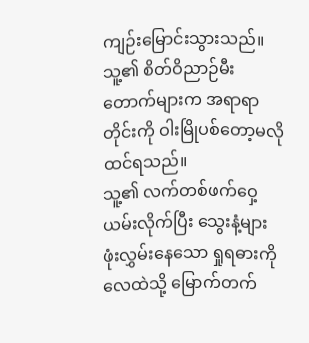ကျဉ်းမြောင်းသွားသည်။သူ့၏ စိတ်ဝိညာဉ်မီးတောက်များက အရာရာတိုင်းကို ဝါးမြိုပစ်တော့မလို ထင်ရသည်။
သူ့၏ လက်တစ်ဖက်ဝှေ့ယမ်းလိုက်ပြီး သွေးနံ့များ ဖုံးလွှမ်းနေသော ရှုရဓားကို လေထဲသို့ မြောက်တက်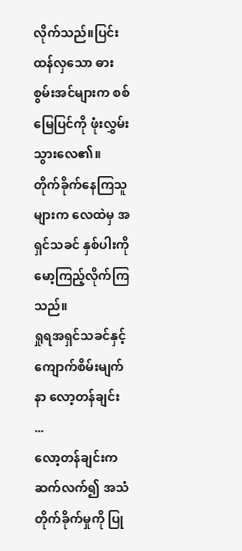လိုက်သည်။ပြင်းထန်လှသော ဓားစွမ်းအင်များက စစ်မြေပြင်ကို ဖုံးလွှမ်းသွားလေ၏။
တိုက်ခိုက်နေကြသူများက လေထဲမှ အရှင်သခင် နှစ်ပါးကို မော့ကြည့်လိုက်ကြသည်။
ရှုရအရှင်သခင်နှင့် ကျောက်စိမ်းမျက်နာ လော့တန်ချင်း ...
လော့တန်ချင်းက ဆက်လက်၍ အသံတိုက်ခိုက်မှုကို ပြု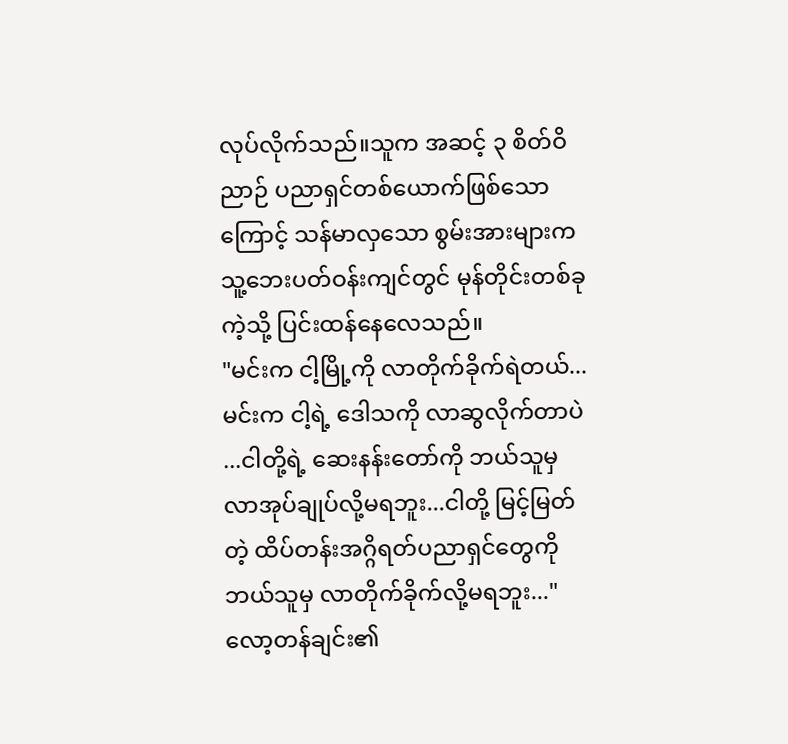လုပ်လိုက်သည်။သူက အဆင့် ၃ စိတ်ဝိညာဉ် ပညာရှင်တစ်ယောက်ဖြစ်သောကြောင့် သန်မာလှသော စွမ်းအားများက သူ့ဘေးပတ်ဝန်းကျင်တွင် မုန်တိုင်းတစ်ခုကဲ့သို့ ပြင်းထန်နေလေသည်။
"မင်းက ငါ့မြို့ကို လာတိုက်ခိုက်ရဲတယ်...မင်းက ငါ့ရဲ့ ဒေါသကို လာဆွလိုက်တာပဲ ...ငါတို့ရဲ့ ဆေးနန်းတော်ကို ဘယ်သူမှ လာအုပ်ချုပ်လို့မရဘူး...ငါတို့ မြင့်မြတ်တဲ့ ထိပ်တန်းအဂ္ဂိရတ်ပညာရှင်တွေကို ဘယ်သူမှ လာတိုက်ခိုက်လို့မရဘူး..."
လော့တန်ချင်း၏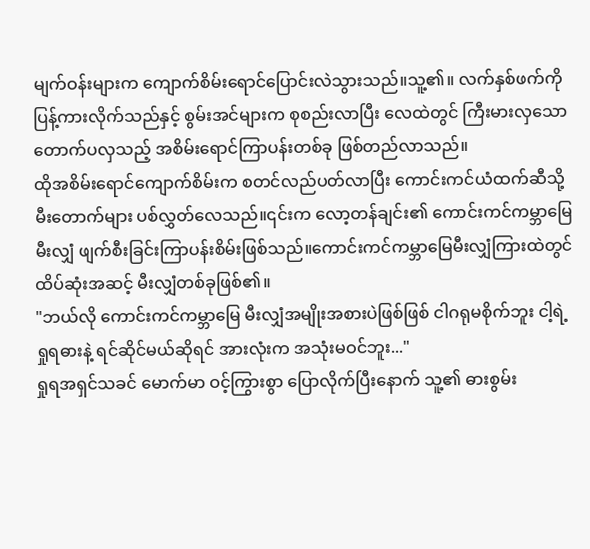မျက်ဝန်းများက ကျောက်စိမ်းရောင်ပြောင်းလဲသွားသည်။သူ့၏။ လက်နှစ်ဖက်ကို ပြန့်ကားလိုက်သည်နှင့် စွမ်းအင်များက စုစည်းလာပြီး လေထဲတွင် ကြီးမားလှသော တောက်ပလှသည့် အစိမ်းရောင်ကြာပန်းတစ်ခု ဖြစ်တည်လာသည်။
ထိုအစိမ်းရောင်ကျောက်စိမ်းက စတင်လည်ပတ်လာပြီး ကောင်းကင်ယံထက်ဆီသို့ မီးတောက်များ ပစ်လွှတ်လေသည်။၎င်းက လော့တန်ချင်း၏ ကောင်းကင်ကမ္ဘာမြေ မီးလျှံ ဖျက်စီးခြင်းကြာပန်းစိမ်းဖြစ်သည်။ကောင်းကင်ကမ္ဘာမြေမီးလျှံကြားထဲတွင် ထိပ်ဆုံးအဆင့် မီးလျှံတစ်ခုဖြစ်၏။
"ဘယ်လို ကောင်းကင်ကမ္ဘာမြေ မီးလျှံအမျိုးအစားပဲဖြစ်ဖြစ် ငါဂရုမစိုက်ဘူး ငါ့ရဲ့ ရှုရဓားနဲ့ ရင်ဆိုင်မယ်ဆိုရင် အားလုံးက အသုံးမဝင်ဘူး..."
ရှုရအရှင်သခင် မောက်မာ ဝင့်ကြွားစွာ ပြောလိုက်ပြီးနောက် သူ့၏ ဓားစွမ်း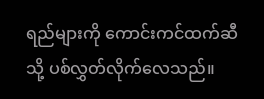ရည်များကို ကောင်းကင်ထက်ဆီသို့ ပစ်လွှတ်လိုက်လေသည်။